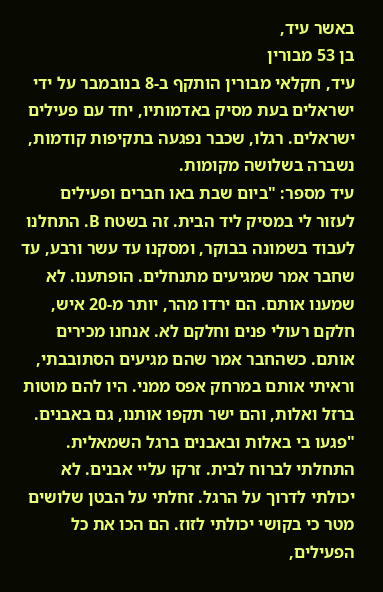באשר עיד,
בן 53 מבורין
עיד, חקלאי מבורין הותקף ב-8 בנובמבר על ידי ישראלים בעת מסיק באדמותיו, יחד עם פעילים ישראלים. רגלו, שכבר נפגעה בתקיפות קודמות, נשברה בשלושה מקומות.
עיד מספר: "ביום שבת באו חברים ופעילים לעזור לי במסיק ליד הבית. זה בשטח B. התחלנו לעבוד בשמונה בבוקר, ומסקנו עד עשר ורבע, עד שחבר אמר שמגיעים מתנחלים. הופתענו. לא שמענו אותם. הם ירדו מהר, יותר מ-20 איש, חלקם רעולי פנים וחלקם לא. אנחנו מכירים אותם. כשהחבר אמר שהם מגיעים הסתובבתי, וראיתי אותם במרחק אפס ממני. היו להם מוטות ברזל ואלות, והם ישר תקפו אותנו, גם באבנים.
"פגעו בי באלות ובאבנים ברגל השמאלית. התחלתי לברוח לבית. זרקו עליי אבנים. לא יכולתי לדרוך על הרגל. זחלתי על הבטן שלושים מטר כי בקושי יכולתי לזוז. הם הכו את כל הפעילים,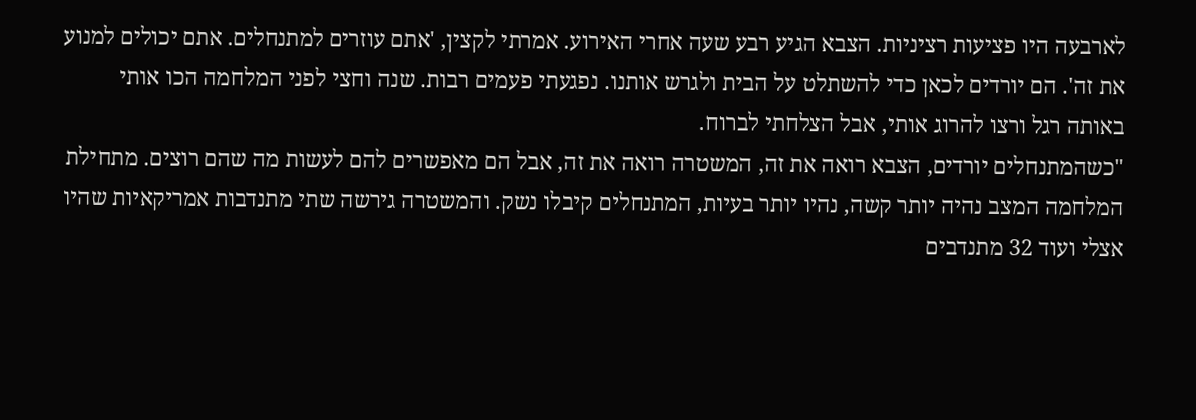לארבעה היו פציעות רציניות. הצבא הגיע רבע שעה אחרי האירוע. אמרתי לקצין, 'אתם עוזרים למתנחלים. אתם יכולים למנוע את זה'. הם יורדים לכאן כדי להשתלט על הבית ולגרש אותנו. נפגעתי פעמים רבות. שנה וחצי לפני המלחמה הכו אותי באותה רגל ורצו להרוג אותי, אבל הצלחתי לברוח.
"כשהמתנחלים יורדים, הצבא רואה את זה, המשטרה רואה את זה, אבל הם מאפשרים להם לעשות מה שהם רוצים. מתחילת המלחמה המצב נהיה יותר קשה, נהיו יותר בעיות, המתנחלים קיבלו נשק. והמשטרה גירשה שתי מתנדבות אמריקאיות שהיו אצלי ועוד 32 מתנדבים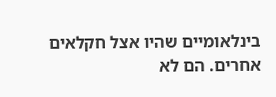בינלאומיים שהיו אצל חקלאים אחרים. הם לא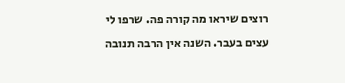רוצים שיראו מה קורה פה. שרפו לי עצים בעבר. השנה אין הרבה תנובה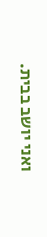ואני יושב בבית.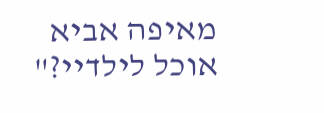מאיפה אביא אוכל לילדיי?"